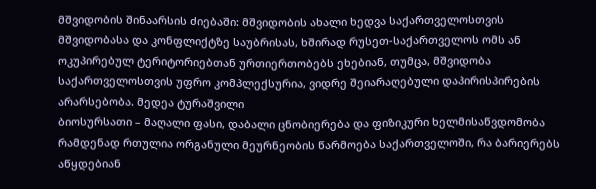მშვიდობის შინაარსის ძიებაში: მშვიდობის ახალი ხედვა საქართველოსთვის მშვიდობასა და კონფლიქტზე საუბრისას, ხშირად რუსეთ-საქართველოს ომს ან ოკუპირებულ ტერიტორიებთან ურთიერთობებს ეხებიან, თუმცა, მშვიდობა საქართველოსთვის უფრო კომპლექსურია, ვიდრე შეიარაღებული დაპირისპირების არარსებობა. მედეა ტურაშვილი
ბიოსურსათი – მაღალი ფასი, დაბალი ცნობიერება და ფიზიკური ხელმისაწვდომობა რამდენად რთულია ორგანული მეურნეობის წარმოება საქართველოში, რა ბარიერებს აწყდებიან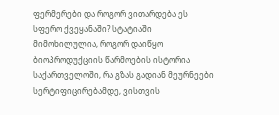ფერმერები და როგორ ვითარდება ეს სფერო ქვეყანაში? სტატიაში მიმოხილულია, როგორ დაიწყო ბიოპროდუქციის წარმოების ისტორია საქართველოში, რა გზას გადიან მეურნეები სერტიფიცირებამდე, ვისთვის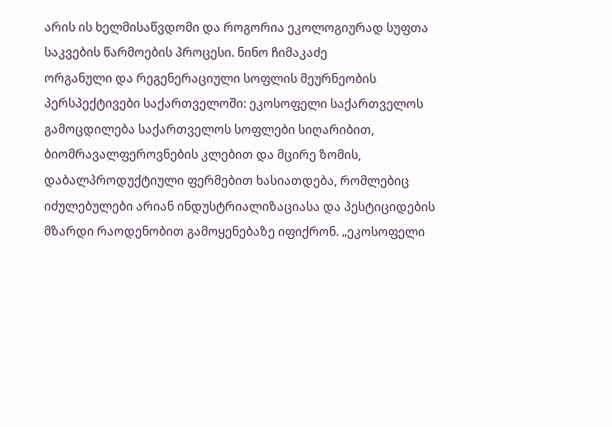არის ის ხელმისაწვდომი და როგორია ეკოლოგიურად სუფთა საკვების წარმოების პროცესი. ნინო ჩიმაკაძე
ორგანული და რეგენერაციული სოფლის მეურნეობის პერსპექტივები საქართველოში: ეკოსოფელი საქართველოს გამოცდილება საქართველოს სოფლები სიღარიბით, ბიომრავალფეროვნების კლებით და მცირე ზომის, დაბალპროდუქტიული ფერმებით ხასიათდება, რომლებიც იძულებულები არიან ინდუსტრიალიზაციასა და პესტიციდების მზარდი რაოდენობით გამოყენებაზე იფიქრონ. „ეკოსოფელი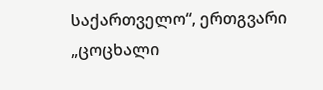საქართველო“, ერთგვარი „ცოცხალი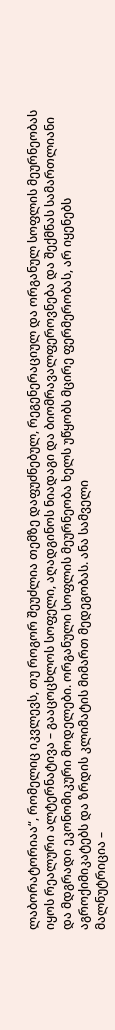ლაბორატორიაა“, რომელიც იკვლევს, თუ როგორ შეუძლია თემზე დაფუძნებულ, რეგენერაციულ და ორგანულ სოფლის მეურნეობას იყოს რეალური ალტერნატივა – გააცოცხლოს სოფელი, აღადგინოს ნიადაგი და ბიომრავალფეროვნება და შექმნას სამართლიანი და მდგრადი ეკონომიკური მოდელები. ორგანული სოფლის მეურნეობა ხელს უწყობს მცირე ფერმერობას, არ იყენებს აგროქიმიკატებს და ზრდის კლიმატის მიმართ მედეგობას. ანა სამველი
მალნუტრიცია –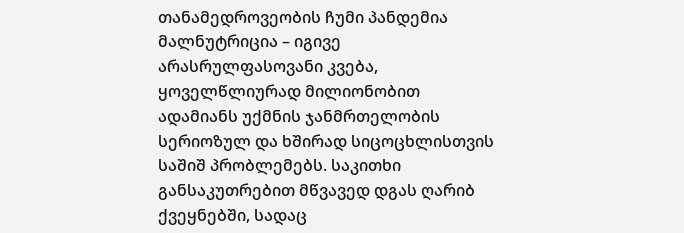თანამედროვეობის ჩუმი პანდემია მალნუტრიცია – იგივე არასრულფასოვანი კვება, ყოველწლიურად მილიონობით ადამიანს უქმნის ჯანმრთელობის სერიოზულ და ხშირად სიცოცხლისთვის საშიშ პრობლემებს. საკითხი განსაკუთრებით მწვავედ დგას ღარიბ ქვეყნებში, სადაც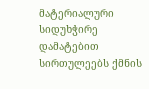მატერიალური სიდუხჭირე დამატებით სირთულეებს ქმნის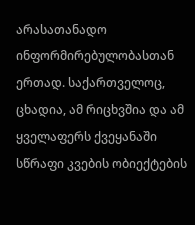არასათანადო ინფორმირებულობასთან ერთად. საქართველოც, ცხადია, ამ რიცხვშია და ამ ყველაფერს ქვეყანაში სწრაფი კვების ობიექტების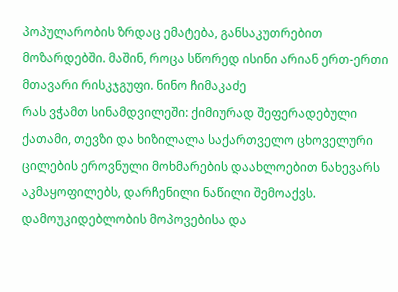პოპულარობის ზრდაც ემატება, განსაკუთრებით მოზარდებში. მაშინ, როცა სწორედ ისინი არიან ერთ-ერთი მთავარი რისკჯგუფი. ნინო ჩიმაკაძე
რას ვჭამთ სინამდვილეში: ქიმიურად შეფერადებული ქათამი, თევზი და ხიზილალა საქართველო ცხოველური ცილების ეროვნული მოხმარების დაახლოებით ნახევარს აკმაყოფილებს, დარჩენილი ნაწილი შემოაქვს. დამოუკიდებლობის მოპოვებისა და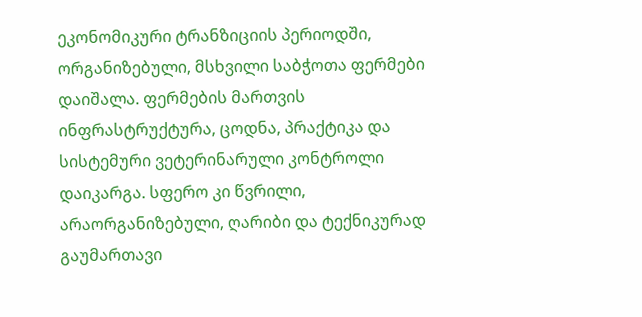ეკონომიკური ტრანზიციის პერიოდში, ორგანიზებული, მსხვილი საბჭოთა ფერმები დაიშალა. ფერმების მართვის ინფრასტრუქტურა, ცოდნა, პრაქტიკა და სისტემური ვეტერინარული კონტროლი დაიკარგა. სფერო კი წვრილი, არაორგანიზებული, ღარიბი და ტექნიკურად გაუმართავი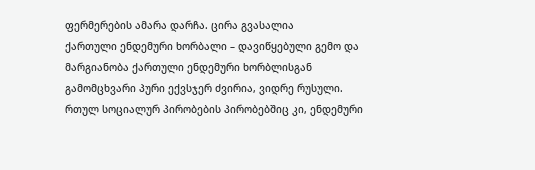ფერმერების ამარა დარჩა. ცირა გვასალია
ქართული ენდემური ხორბალი – დავიწყებული გემო და მარგიანობა ქართული ენდემური ხორბლისგან გამომცხვარი პური ექვსჯერ ძვირია, ვიდრე რუსული. რთულ სოციალურ პირობების პირობებშიც კი, ენდემური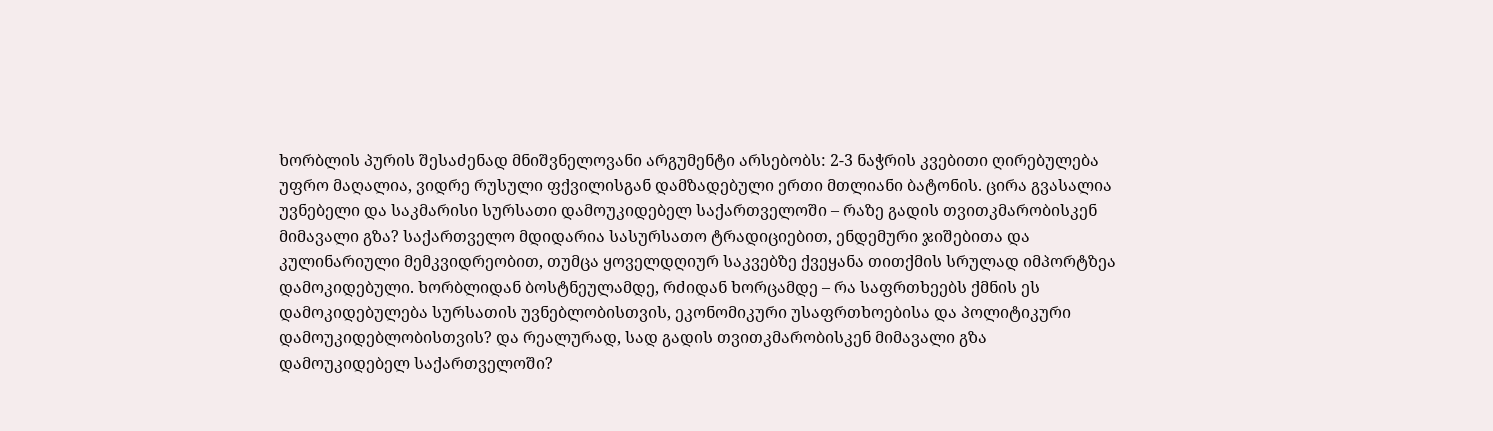ხორბლის პურის შესაძენად მნიშვნელოვანი არგუმენტი არსებობს: 2-3 ნაჭრის კვებითი ღირებულება უფრო მაღალია, ვიდრე რუსული ფქვილისგან დამზადებული ერთი მთლიანი ბატონის. ცირა გვასალია
უვნებელი და საკმარისი სურსათი დამოუკიდებელ საქართველოში – რაზე გადის თვითკმარობისკენ მიმავალი გზა? საქართველო მდიდარია სასურსათო ტრადიციებით, ენდემური ჯიშებითა და კულინარიული მემკვიდრეობით, თუმცა ყოველდღიურ საკვებზე ქვეყანა თითქმის სრულად იმპორტზეა დამოკიდებული. ხორბლიდან ბოსტნეულამდე, რძიდან ხორცამდე – რა საფრთხეებს ქმნის ეს დამოკიდებულება სურსათის უვნებლობისთვის, ეკონომიკური უსაფრთხოებისა და პოლიტიკური დამოუკიდებლობისთვის? და რეალურად, სად გადის თვითკმარობისკენ მიმავალი გზა დამოუკიდებელ საქართველოში?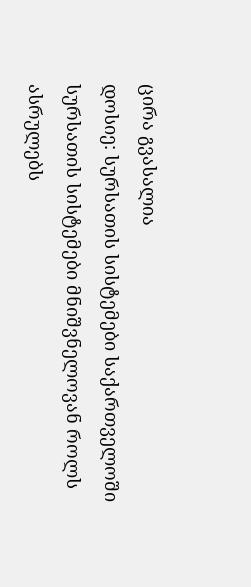ცირა გვასალია
დოსიე: სურსათის სისტემები საქართველოში სურსათის სისტემები მნიშვნელოვან როლს ასრულებს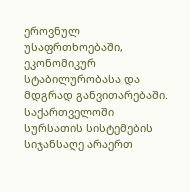ეროვნულ უსაფრთხოებაში, ეკონომიკურ სტაბილურობასა და მდგრად განვითარებაში. საქართველოში სურსათის სისტემების სიჯანსაღე არაერთ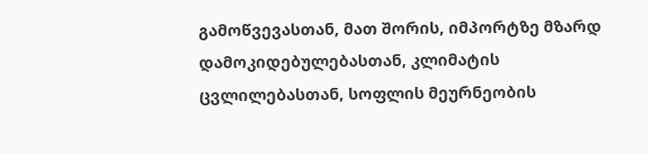გამოწვევასთან, მათ შორის, იმპორტზე მზარდ დამოკიდებულებასთან, კლიმატის ცვლილებასთან, სოფლის მეურნეობის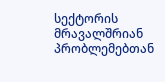სექტორის მრავალშრიან პრობლემებთან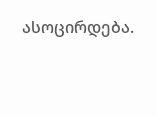ასოცირდება.